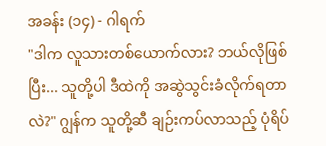အခန်း (၁၄) - ဂါရက်
"ဒါက လူသားတစ်ယောက်လား? ဘယ်လိုဖြစ်ပြီး... သူတို့ပါ ဒီထဲကို အဆွဲသွင်းခံလိုက်ရတာလဲ?" ဂျွန်က သူတို့ဆီ ချဉ်းကပ်လာသည့် ပုံရိပ်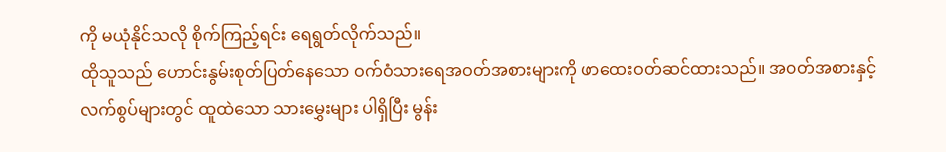ကို မယုံနိုင်သလို စိုက်ကြည့်ရင်း ရေရွတ်လိုက်သည်။
ထိုသူသည် ဟောင်းနွမ်းစုတ်ပြတ်နေသော ဝက်ဝံသားရေအဝတ်အစားများကို ဖာထေးဝတ်ဆင်ထားသည်။ အ၀တ်အစားနှင့် လက်စွပ်များတွင် ထူထဲသော သားမွှေးများ ပါရှိပြီး မွန်း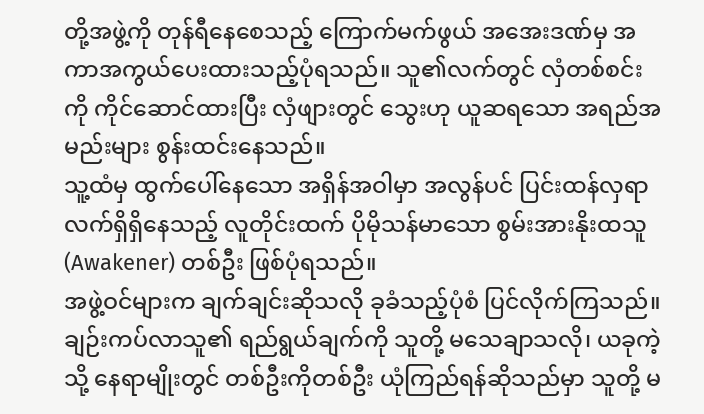တို့အဖွဲ့ကို တုန်ရီနေစေသည့် ကြောက်မက်ဖွယ် အအေးဒဏ်မှ အကာအကွယ်ပေးထားသည့်ပုံရသည်။ သူ၏လက်တွင် လှံတစ်စင်းကို ကိုင်ဆောင်ထားပြီး လှံဖျားတွင် သွေးဟု ယူဆရသော အရည်အမည်းများ စွန်းထင်းနေသည်။
သူ့ထံမှ ထွက်ပေါ်နေသော အရှိန်အဝါမှာ အလွန်ပင် ပြင်းထန်လှရာ လက်ရှိရှိနေသည့် လူတိုင်းထက် ပိုမိုသန်မာသော စွမ်းအားနိုးထသူ (Awakener) တစ်ဦး ဖြစ်ပုံရသည်။
အဖွဲ့ဝင်များက ချက်ချင်းဆိုသလို ခုခံသည့်ပုံစံ ပြင်လိုက်ကြသည်။ ချဉ်းကပ်လာသူ၏ ရည်ရွယ်ချက်ကို သူတို့ မသေချာသလို၊ ယခုကဲ့သို့ နေရာမျိုးတွင် တစ်ဦးကိုတစ်ဦး ယုံကြည်ရန်ဆိုသည်မှာ သူတို့ မ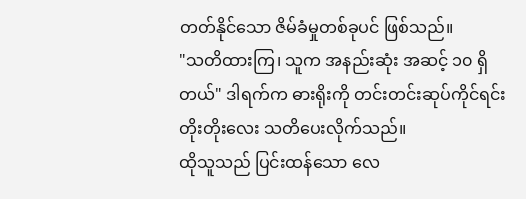တတ်နိုင်သော ဇိမ်ခံမှုတစ်ခုပင် ဖြစ်သည်။
"သတိထားကြ၊ သူက အနည်းဆုံး အဆင့် ၁၀ ရှိတယ်" ဒါရက်က ဓားရိုးကို တင်းတင်းဆုပ်ကိုင်ရင်း တိုးတိုးလေး သတိပေးလိုက်သည်။
ထိုသူသည် ပြင်းထန်သော လေ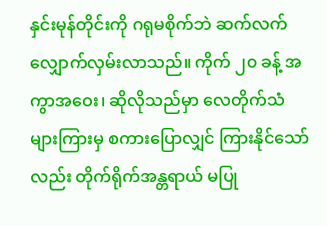နှင်းမုန်တိုင်းကို ဂရုမစိုက်ဘဲ ဆက်လက်လျှောက်လှမ်းလာသည်။ ကိုက် ၂၀ ခန့် အကွာအဝေး၊ ဆိုလိုသည်မှာ လေတိုက်သံများကြားမှ စကားပြောလျှင် ကြားနိုင်သော်လည်း တိုက်ရိုက်အန္တရာယ် မပြု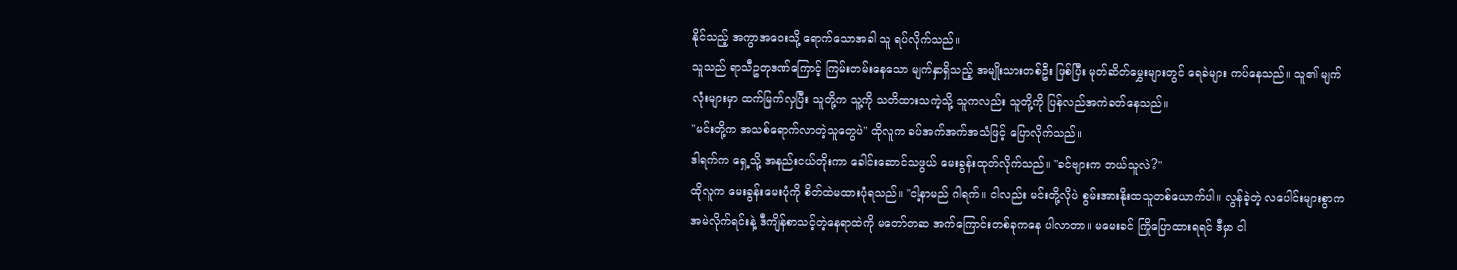နိုင်သည့် အကွာအဝေးသို့ ရောက်သောအခါ သူ ရပ်လိုက်သည်။
သူသည် ရာသီဥတုဒဏ်ကြောင့် ကြမ်းတမ်းနေသော မျက်နှာရှိသည့် အမျိုးသားတစ်ဦး ဖြစ်ပြီး မုတ်ဆိတ်မွှေးများတွင် ရေခဲများ ကပ်နေသည်။ သူ၏ မျက်လုံးများမှာ ထက်မြက်လှပြီး သူတို့က သူ့ကို သတိထားသကဲ့သို့ သူကလည်း သူတို့ကို ပြန်လည်အကဲခတ်နေသည်။
"မင်းတို့က အသစ်ရောက်လာတဲ့သူတွေပဲ" ထိုလူက ခပ်အက်အက်အသံဖြင့် ပြောလိုက်သည်။
ဒါရက်က ရှေ့သို့ အနည်းငယ်တိုးကာ ခေါင်းဆောင်သဖွယ် မေးခွန်းထုတ်လိုက်သည်။ "ခင်ဗျားက ဘယ်သူလဲ?"
ထိုလူက မေးခွန်းမေးပုံကို စိတ်ထဲမထားပုံရသည်။ "ငါ့နာမည် ဂါရက်။ ငါလည်း မင်းတို့လိုပဲ စွမ်းအားနိုးထသူတစ်ယောက်ပါ။ လွန်ခဲ့တဲ့ လပေါင်းများစွာက အမဲလိုက်ရင်းနဲ့ ဒီကျိန်စာသင့်တဲ့နေရာထဲကို မတော်တဆ အက်ကြောင်းတစ်ခုကနေ ပါလာတာ။ မမေးခင် ကြိုပြောထားရရင် ဒီမှာ ငါ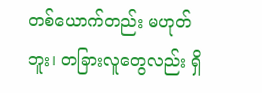တစ်ယောက်တည်း မဟုတ်ဘူး၊ တခြားလူတွေလည်း ရှိ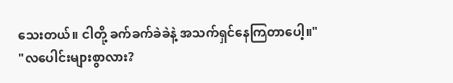သေးတယ်။ ငါတို့ ခက်ခက်ခဲခဲနဲ့ အသက်ရှင်နေကြတာပေါ့။"
"လပေါင်းများစွာလား?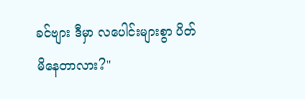ခင်ဗျား ဒီမှာ လပေါင်းများစွာ ပိတ်မိနေတာလား?"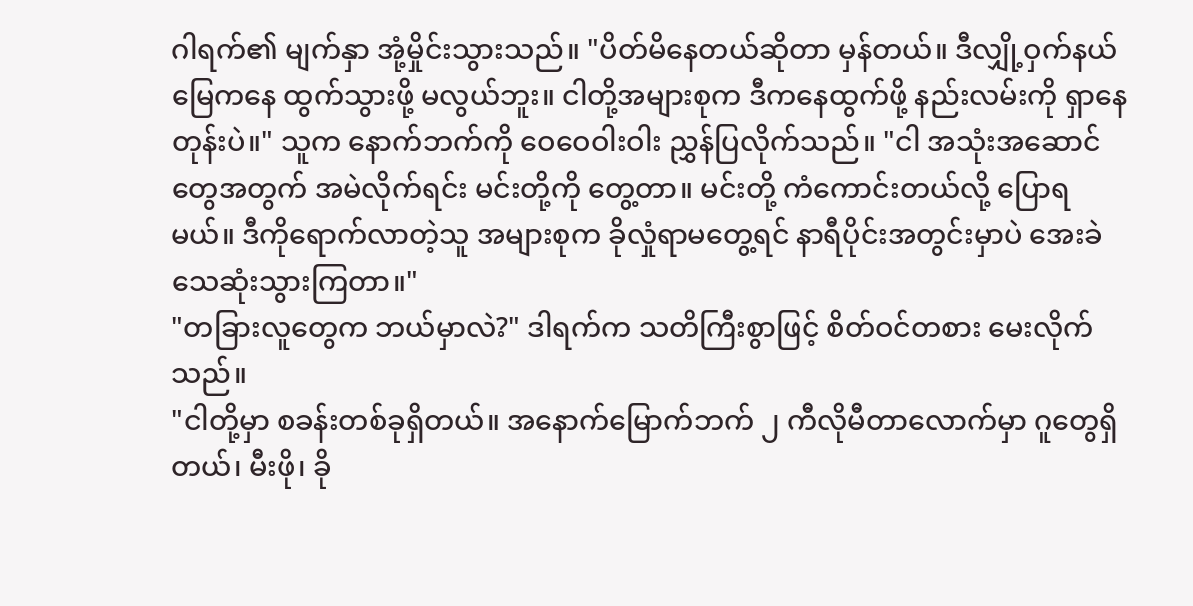ဂါရက်၏ မျက်နှာ အုံ့မှိုင်းသွားသည်။ "ပိတ်မိနေတယ်ဆိုတာ မှန်တယ်။ ဒီလျှို့ဝှက်နယ်မြေကနေ ထွက်သွားဖို့ မလွယ်ဘူး။ ငါတို့အများစုက ဒီကနေထွက်ဖို့ နည်းလမ်းကို ရှာနေတုန်းပဲ။" သူက နောက်ဘက်ကို ဝေဝေဝါးဝါး ညွှန်ပြလိုက်သည်။ "ငါ အသုံးအဆောင်တွေအတွက် အမဲလိုက်ရင်း မင်းတို့ကို တွေ့တာ။ မင်းတို့ ကံကောင်းတယ်လို့ ပြောရမယ်။ ဒီကိုရောက်လာတဲ့သူ အများစုက ခိုလှုံရာမတွေ့ရင် နာရီပိုင်းအတွင်းမှာပဲ အေးခဲသေဆုံးသွားကြတာ။"
"တခြားလူတွေက ဘယ်မှာလဲ?" ဒါရက်က သတိကြီးစွာဖြင့် စိတ်ဝင်တစား မေးလိုက်သည်။
"ငါတို့မှာ စခန်းတစ်ခုရှိတယ်။ အနောက်မြောက်ဘက် ၂ ကီလိုမီတာလောက်မှာ ဂူတွေရှိတယ်၊ မီးဖို၊ ခို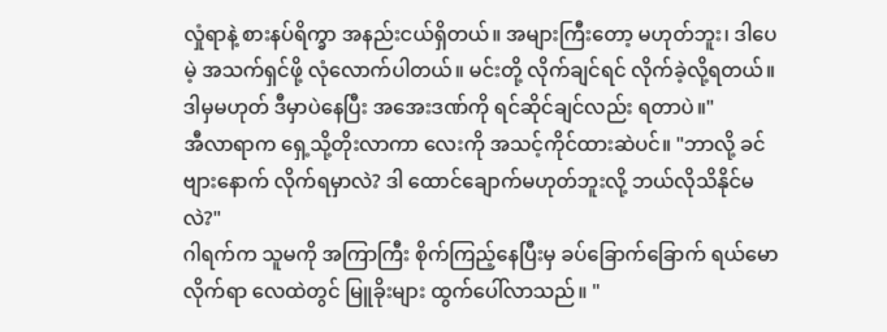လှုံရာနဲ့ စားနပ်ရိက္ခာ အနည်းငယ်ရှိတယ်။ အများကြီးတော့ မဟုတ်ဘူး၊ ဒါပေမဲ့ အသက်ရှင်ဖို့ လုံလောက်ပါတယ်။ မင်းတို့ လိုက်ချင်ရင် လိုက်ခဲ့လို့ရတယ်။ ဒါမှမဟုတ် ဒီမှာပဲနေပြီး အအေးဒဏ်ကို ရင်ဆိုင်ချင်လည်း ရတာပဲ။"
အီလာရာက ရှေ့သို့တိုးလာကာ လေးကို အသင့်ကိုင်ထားဆဲပင်။ "ဘာလို့ ခင်ဗျားနောက် လိုက်ရမှာလဲ? ဒါ ထောင်ချောက်မဟုတ်ဘူးလို့ ဘယ်လိုသိနိုင်မလဲ?"
ဂါရက်က သူမကို အကြာကြီး စိုက်ကြည့်နေပြီးမှ ခပ်ခြောက်ခြောက် ရယ်မောလိုက်ရာ လေထဲတွင် မြူခိုးများ ထွက်ပေါ်လာသည်။ "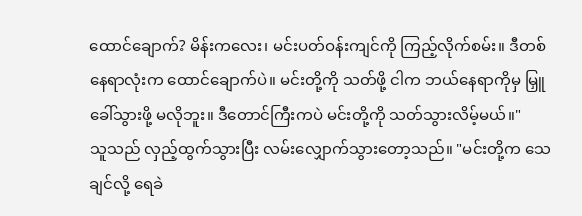ထောင်ချောက်? မိန်းကလေး၊ မင်းပတ်ဝန်းကျင်ကို ကြည့်လိုက်စမ်း။ ဒီတစ်နေရာလုံးက ထောင်ချောက်ပဲ။ မင်းတို့ကို သတ်ဖို့ ငါက ဘယ်နေရာကိုမှ မြှူခေါ်သွားဖို့ မလိုဘူး။ ဒီတောင်ကြီးကပဲ မင်းတို့ကို သတ်သွားလိမ့်မယ်။"
သူသည် လှည့်ထွက်သွားပြီး လမ်းလျှောက်သွားတော့သည်။ "မင်းတို့က သေချင်လို့ ရေခဲ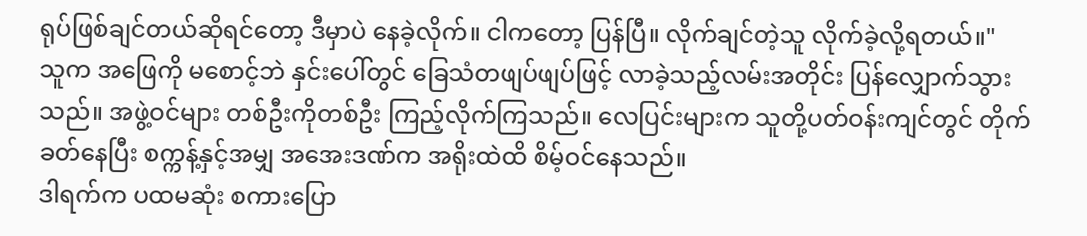ရုပ်ဖြစ်ချင်တယ်ဆိုရင်တော့ ဒီမှာပဲ နေခဲ့လိုက်။ ငါကတော့ ပြန်ပြီ။ လိုက်ချင်တဲ့သူ လိုက်ခဲ့လို့ရတယ်။"
သူက အဖြေကို မစောင့်ဘဲ နှင်းပေါ်တွင် ခြေသံတဖျပ်ဖျပ်ဖြင့် လာခဲ့သည့်လမ်းအတိုင်း ပြန်လျှောက်သွားသည်။ အဖွဲ့ဝင်များ တစ်ဦးကိုတစ်ဦး ကြည့်လိုက်ကြသည်။ လေပြင်းများက သူတို့ပတ်ဝန်းကျင်တွင် တိုက်ခတ်နေပြီး စက္ကန့်နှင့်အမျှ အအေးဒဏ်က အရိုးထဲထိ စိမ့်ဝင်နေသည်။
ဒါရက်က ပထမဆုံး စကားပြော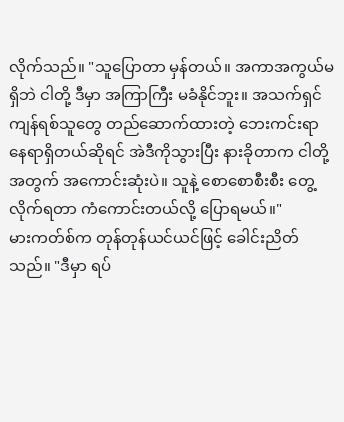လိုက်သည်။ "သူပြောတာ မှန်တယ်။ အကာအကွယ်မရှိဘဲ ငါတို့ ဒီမှာ အကြာကြီး မခံနိုင်ဘူး။ အသက်ရှင်ကျန်ရစ်သူတွေ တည်ဆောက်ထားတဲ့ ဘေးကင်းရာနေရာရှိတယ်ဆိုရင် အဲဒီကိုသွားပြီး နားခိုတာက ငါတို့အတွက် အကောင်းဆုံးပဲ။ သူနဲ့ စောစောစီးစီး တွေ့လိုက်ရတာ ကံကောင်းတယ်လို့ ပြောရမယ်။"
မားကတ်စ်က တုန်တုန်ယင်ယင်ဖြင့် ခေါင်းညိတ်သည်။ "ဒီမှာ ရပ်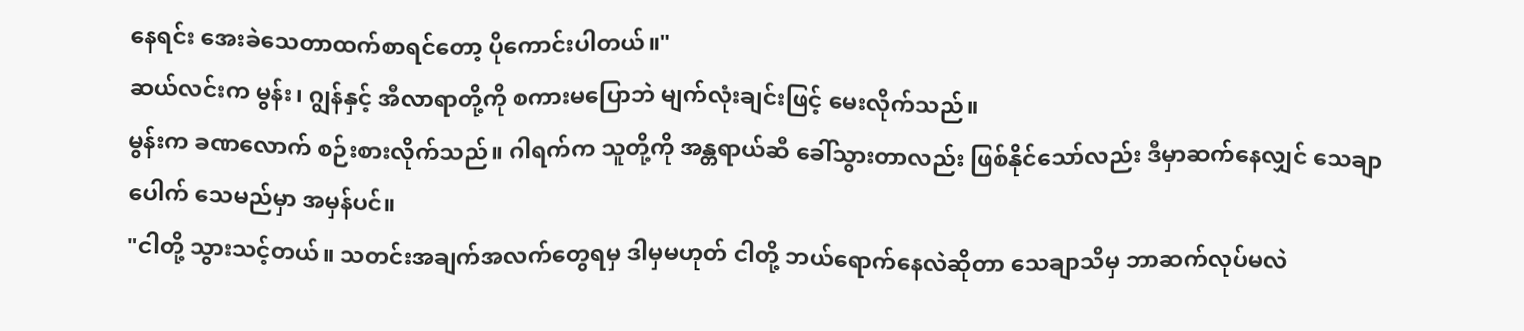နေရင်း အေးခဲသေတာထက်စာရင်တော့ ပိုကောင်းပါတယ်။"
ဆယ်လင်းက မွန်း၊ ဂျွန်နှင့် အီလာရာတို့ကို စကားမပြောဘဲ မျက်လုံးချင်းဖြင့် မေးလိုက်သည်။
မွန်းက ခဏလောက် စဉ်းစားလိုက်သည်။ ဂါရက်က သူတို့ကို အန္တရာယ်ဆီ ခေါ်သွားတာလည်း ဖြစ်နိုင်သော်လည်း ဒီမှာဆက်နေလျှင် သေချာပေါက် သေမည်မှာ အမှန်ပင်။
"ငါတို့ သွားသင့်တယ်။ သတင်းအချက်အလက်တွေရမှ ဒါမှမဟုတ် ငါတို့ ဘယ်ရောက်နေလဲဆိုတာ သေချာသိမှ ဘာဆက်လုပ်မလဲ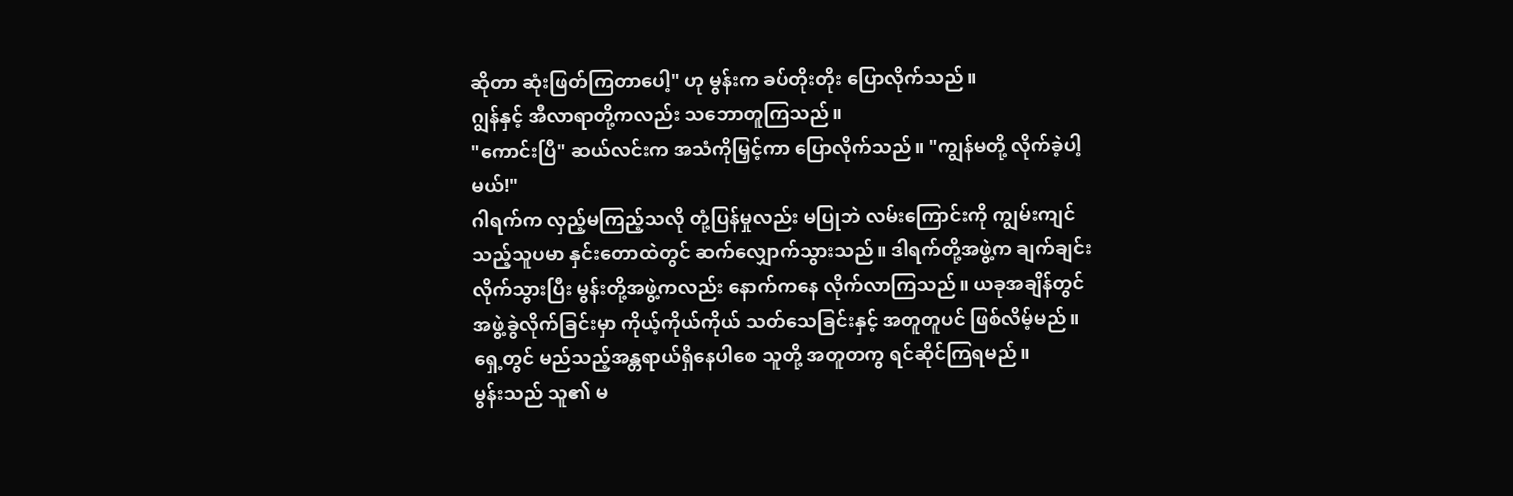ဆိုတာ ဆုံးဖြတ်ကြတာပေါ့" ဟု မွန်းက ခပ်တိုးတိုး ပြောလိုက်သည်။
ဂျွန်နှင့် အီလာရာတို့ကလည်း သဘောတူကြသည်။
"ကောင်းပြီ" ဆယ်လင်းက အသံကိုမြှင့်ကာ ပြောလိုက်သည်။ "ကျွန်မတို့ လိုက်ခဲ့ပါ့မယ်!"
ဂါရက်က လှည့်မကြည့်သလို တုံ့ပြန်မှုလည်း မပြုဘဲ လမ်းကြောင်းကို ကျွမ်းကျင်သည့်သူပမာ နှင်းတောထဲတွင် ဆက်လျှောက်သွားသည်။ ဒါရက်တို့အဖွဲ့က ချက်ချင်းလိုက်သွားပြီး မွန်းတို့အဖွဲ့ကလည်း နောက်ကနေ လိုက်လာကြသည်။ ယခုအချိန်တွင် အဖွဲ့ခွဲလိုက်ခြင်းမှာ ကိုယ့်ကိုယ်ကိုယ် သတ်သေခြင်းနှင့် အတူတူပင် ဖြစ်လိမ့်မည်။ ရှေ့တွင် မည်သည့်အန္တရာယ်ရှိနေပါစေ သူတို့ အတူတကွ ရင်ဆိုင်ကြရမည်။
မွန်းသည် သူ၏ မ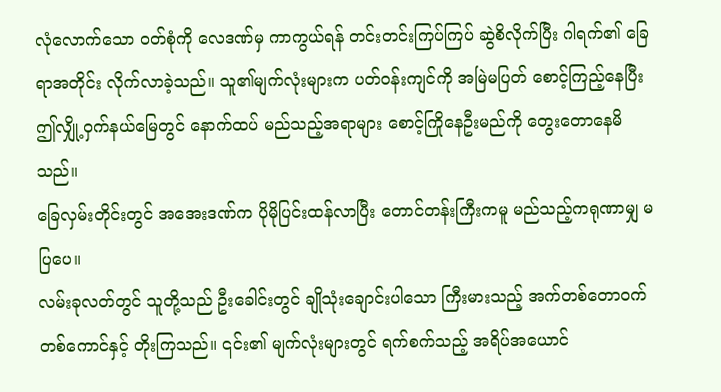လုံလောက်သော ဝတ်စုံကို လေဒဏ်မှ ကာကွယ်ရန် တင်းတင်းကြပ်ကြပ် ဆွဲစိလိုက်ပြီး ဂါရက်၏ ခြေရာအတိုင်း လိုက်လာခဲ့သည်။ သူ၏မျက်လုံးများက ပတ်ဝန်းကျင်ကို အမြဲမပြတ် စောင့်ကြည့်နေပြီး ဤလျှို့ဝှက်နယ်မြေတွင် နောက်ထပ် မည်သည့်အရာများ စောင့်ကြိုနေဦးမည်ကို တွေးတောနေမိသည်။
ခြေလှမ်းတိုင်းတွင် အအေးဒဏ်က ပိုမိုပြင်းထန်လာပြီး တောင်တန်းကြီးကမူ မည်သည့်ကရုဏာမျှ မပြပေ။
လမ်းခုလတ်တွင် သူတို့သည် ဦးခေါင်းတွင် ချိုသုံးချောင်းပါသော ကြီးမားသည့် အက်တစ်တောဝက်တစ်ကောင်နှင့် တိုးကြသည်။ ၎င်း၏ မျက်လုံးများတွင် ရက်စက်သည့် အရိပ်အယောင်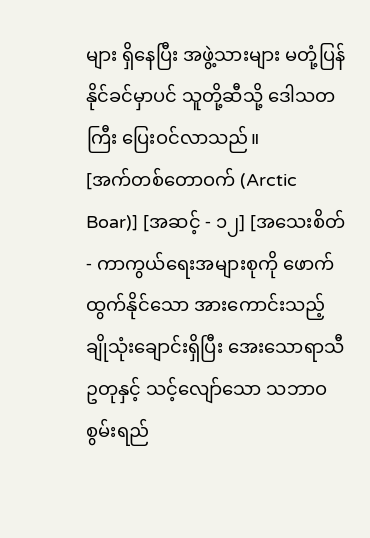များ ရှိနေပြီး အဖွဲ့သားများ မတုံ့ပြန်နိုင်ခင်မှာပင် သူတို့ဆီသို့ ဒေါသတကြီး ပြေးဝင်လာသည်။
[အက်တစ်တောဝက် (Arctic Boar)] [အဆင့် - ၁၂] [အသေးစိတ် - ကာကွယ်ရေးအများစုကို ဖောက်ထွက်နိုင်သော အားကောင်းသည့် ချိုသုံးချောင်းရှိပြီး အေးသောရာသီဥတုနှင့် သင့်လျော်သော သဘာဝစွမ်းရည်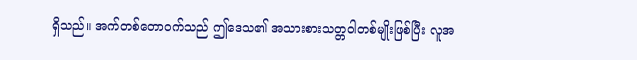ရှိသည်။ အက်တစ်တောဝက်သည် ဤဒေသ၏ အသားစားသတ္တဝါတစ်မျိုးဖြစ်ပြီး လူအ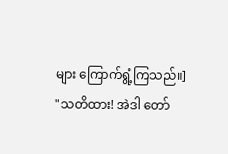များ ကြောက်ရွံ့ကြသည်။]
"သတိထား! အဲဒါ တော်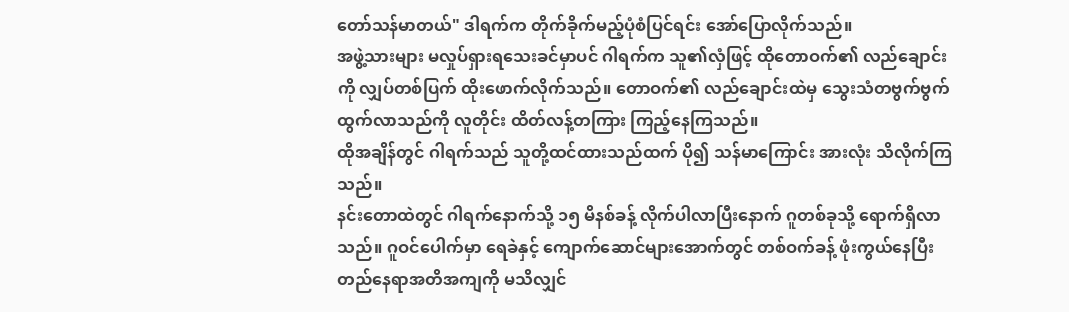တော်သန်မာတယ်" ဒါရက်က တိုက်ခိုက်မည့်ပုံစံပြင်ရင်း အော်ပြောလိုက်သည်။
အဖွဲ့သားများ မလှုပ်ရှားရသေးခင်မှာပင် ဂါရက်က သူ၏လှံဖြင့် ထိုတောဝက်၏ လည်ချောင်းကို လျှပ်တစ်ပြက် ထိုးဖောက်လိုက်သည်။ တောဝက်၏ လည်ချောင်းထဲမှ သွေးသံတဗွက်ဗွက်ထွက်လာသည်ကို လူတိုင်း ထိတ်လန့်တကြား ကြည့်နေကြသည်။
ထိုအချိန်တွင် ဂါရက်သည် သူတို့ထင်ထားသည်ထက် ပို၍ သန်မာကြောင်း အားလုံး သိလိုက်ကြသည်။
နင်းတောထဲတွင် ဂါရက်နောက်သို့ ၁၅ မိနစ်ခန့် လိုက်ပါလာပြီးနောက် ဂူတစ်ခုသို့ ရောက်ရှိလာသည်။ ဂူဝင်ပေါက်မှာ ရေခဲနှင့် ကျောက်ဆောင်များအောက်တွင် တစ်ဝက်ခန့် ဖုံးကွယ်နေပြီး တည်နေရာအတိအကျကို မသိလျှင်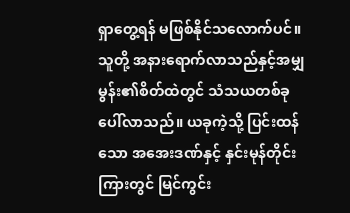ရှာတွေ့ရန် မဖြစ်နိုင်သလောက်ပင်။
သူတို့ အနားရောက်လာသည်နှင့်အမျှ မွန်း၏စိတ်ထဲတွင် သံသယတစ်ခု ပေါ်လာသည်။ ယခုကဲ့သို့ ပြင်းထန်သော အအေးဒဏ်နှင့် နှင်းမုန်တိုင်းကြားတွင် မြင်ကွင်း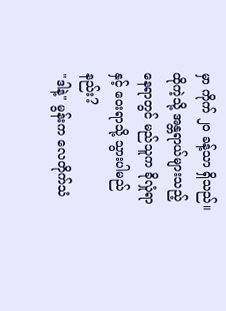မှာ ကိုက် ၂၀ ခန့်သာ ရှိသည်။ ထိုကဲ့သို့ အန္တရာယ်များသည့်နေရာတွင် မည်သူက ခိုလှုံရာနှင့် ဝေးရာသို့ သွားပါမည်နည်း?
"ဒါနဲ့" မွန်းက လေတိုက်သံ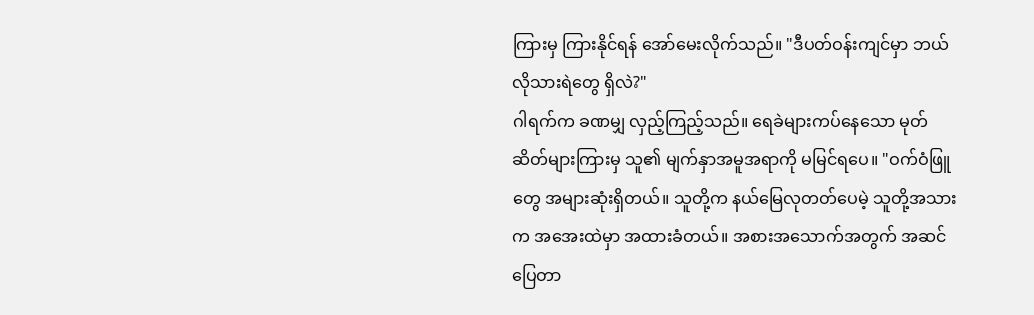ကြားမှ ကြားနိုင်ရန် အော်မေးလိုက်သည်။ "ဒီပတ်ဝန်းကျင်မှာ ဘယ်လိုသားရဲတွေ ရှိလဲ?"
ဂါရက်က ခဏမျှ လှည့်ကြည့်သည်။ ရေခဲများကပ်နေသော မုတ်ဆိတ်များကြားမှ သူ၏ မျက်နှာအမူအရာကို မမြင်ရပေ။ "ဝက်ဝံဖြူတွေ အများဆုံးရှိတယ်။ သူတို့က နယ်မြေလုတတ်ပေမဲ့ သူတို့အသားက အအေးထဲမှာ အထားခံတယ်။ အစားအသောက်အတွက် အဆင်ပြေတာ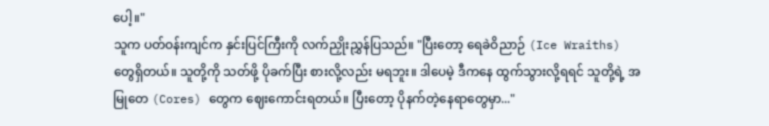ပေါ့။"
သူက ပတ်ဝန်းကျင်က နှင်းပြင်ကြီးကို လက်ညှိုးညွှန်ပြသည်။ "ပြီးတော့ ရေခဲဝိညာဉ် (Ice Wraiths) တွေရှိတယ်။ သူတို့ကို သတ်ဖို့ ပိုခက်ပြီး စားလို့လည်း မရဘူး။ ဒါပေမဲ့ ဒီကနေ ထွက်သွားလို့ရရင် သူတို့ရဲ့ အမြုတေ (Cores) တွေက ဈေးကောင်းရတယ်။ ပြီးတော့ ပိုနက်တဲ့နေရာတွေမှာ..."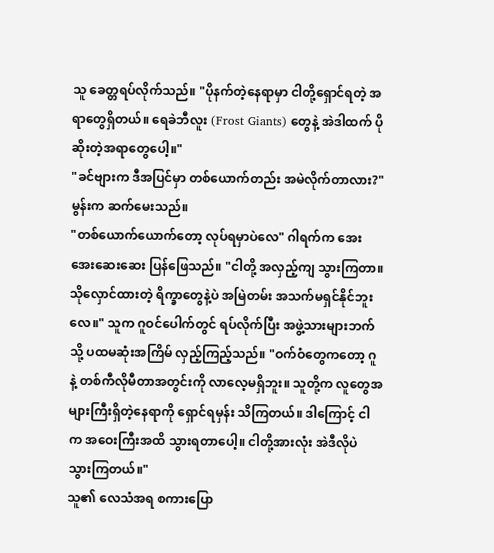သူ ခေတ္တရပ်လိုက်သည်။ "ပိုနက်တဲ့နေရာမှာ ငါတို့ရှောင်ရတဲ့ အရာတွေရှိတယ်။ ရေခဲဘီလူး (Frost Giants) တွေနဲ့ အဲဒါထက် ပိုဆိုးတဲ့အရာတွေပေါ့။"
"ခင်ဗျားက ဒီအပြင်မှာ တစ်ယောက်တည်း အမဲလိုက်တာလား?" မွန်းက ဆက်မေးသည်။
"တစ်ယောက်ယောက်တော့ လုပ်ရမှာပဲလေ" ဂါရက်က အေးအေးဆေးဆေး ပြန်ဖြေသည်။ "ငါတို့ အလှည့်ကျ သွားကြတာ။ သိုလှောင်ထားတဲ့ ရိက္ခာတွေနဲ့ပဲ အမြဲတမ်း အသက်မရှင်နိုင်ဘူးလေ။" သူက ဂူဝင်ပေါက်တွင် ရပ်လိုက်ပြီး အဖွဲ့သားများဘက်သို့ ပထမဆုံးအကြိမ် လှည့်ကြည့်သည်။ "ဝက်ဝံတွေကတော့ ဂူနဲ့ တစ်ကီလိုမီတာအတွင်းကို လာလေ့မရှိဘူး။ သူတို့က လူတွေအများကြီးရှိတဲ့နေရာကို ရှောင်ရမှန်း သိကြတယ်။ ဒါကြောင့် ငါက အဝေးကြီးအထိ သွားရတာပေါ့။ ငါတို့အားလုံး အဲဒီလိုပဲ သွားကြတယ်။"
သူ၏ လေသံအရ စကားပြော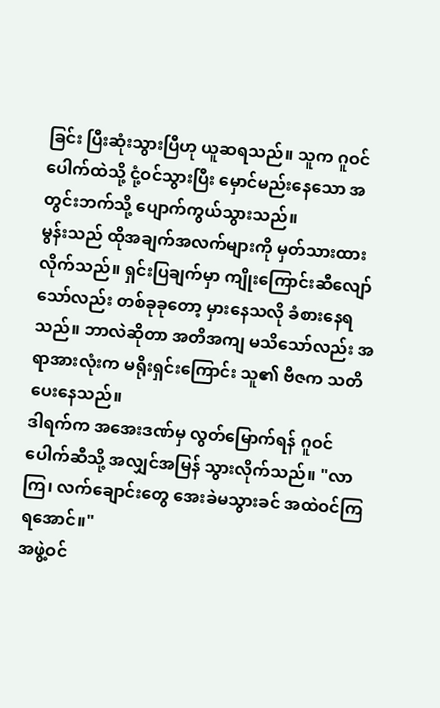ခြင်း ပြီးဆုံးသွားပြီဟု ယူဆရသည်။ သူက ဂူဝင်ပေါက်ထဲသို့ ငုံ့ဝင်သွားပြီး မှောင်မည်းနေသော အတွင်းဘက်သို့ ပျောက်ကွယ်သွားသည်။
မွန်းသည် ထိုအချက်အလက်များကို မှတ်သားထားလိုက်သည်။ ရှင်းပြချက်မှာ ကျိုးကြောင်းဆီလျော်သော်လည်း တစ်ခုခုတော့ မှားနေသလို ခံစားနေရသည်။ ဘာလဲဆိုတာ အတိအကျ မသိသော်လည်း အရာအားလုံးက မရိုးရှင်းကြောင်း သူ၏ ဗီဇက သတိပေးနေသည်။
ဒါရက်က အအေးဒဏ်မှ လွတ်မြောက်ရန် ဂူဝင်ပေါက်ဆီသို့ အလျှင်အမြန် သွားလိုက်သည်။ "လာကြ၊ လက်ချောင်းတွေ အေးခဲမသွားခင် အထဲဝင်ကြရအောင်။"
အဖွဲ့ဝင်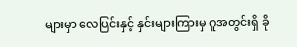များမှာ လေပြင်းနှင့် နှင်းများကြားမှ ဂူအတွင်းရှိ ခို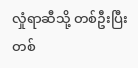လှုံရာဆီသို့ တစ်ဦးပြီးတစ်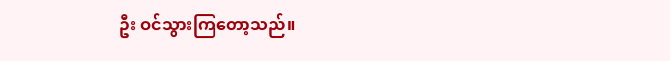ဦး ဝင်သွားကြတော့သည်။